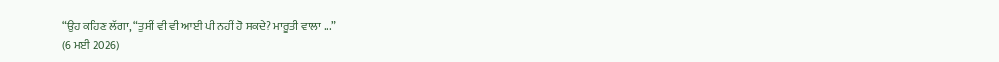“ਉਹ ਕਹਿਣ ਲੱਗਾ, “ਤੁਸੀਂ ਵੀ ਵੀ ਆਈ ਪੀ ਨਹੀਂ ਹੋ ਸਕਦੇ? ਮਾਰੂਤੀ ਵਾਲਾ ...”
(6 ਮਈ 2026)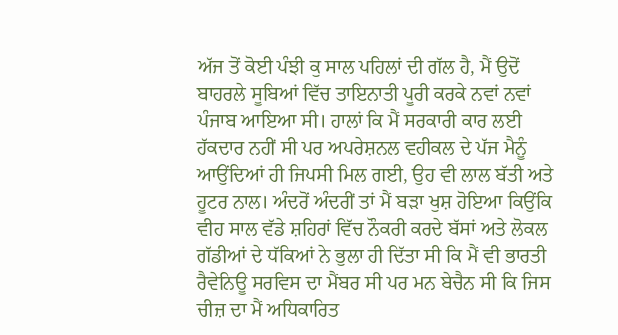ਅੱਜ ਤੋਂ ਕੋਈ ਪੰਝੀ ਕੁ ਸਾਲ ਪਹਿਲਾਂ ਦੀ ਗੱਲ ਹੈ, ਮੈਂ ਉਦੋਂ ਬਾਹਰਲੇ ਸੂਬਿਆਂ ਵਿੱਚ ਤਾਇਨਾਤੀ ਪੂਰੀ ਕਰਕੇ ਨਵਾਂ ਨਵਾਂ ਪੰਜਾਬ ਆਇਆ ਸੀ। ਹਾਲਾਂ ਕਿ ਮੈਂ ਸਰਕਾਰੀ ਕਾਰ ਲਈ ਹੱਕਦਾਰ ਨਹੀਂ ਸੀ ਪਰ ਅਪਰੇਸ਼ਨਲ ਵਹੀਕਲ ਦੇ ਪੱਜ ਮੈਨੂੰ ਆਉਂਦਿਆਂ ਹੀ ਜਿਪਸੀ ਮਿਲ ਗਈ, ਉਹ ਵੀ ਲਾਲ ਬੱਤੀ ਅਤੇ ਹੂਟਰ ਨਾਲ। ਅੰਦਰੋਂ ਅੰਦਰੀਂ ਤਾਂ ਮੈਂ ਬੜਾ ਖੁਸ਼ ਹੋਇਆ ਕਿਉਂਕਿ ਵੀਹ ਸਾਲ ਵੱਡੇ ਸ਼ਹਿਰਾਂ ਵਿੱਚ ਨੌਕਰੀ ਕਰਦੇ ਬੱਸਾਂ ਅਤੇ ਲੋਕਲ ਗੱਡੀਆਂ ਦੇ ਧੱਕਿਆਂ ਨੇ ਭੁਲਾ ਹੀ ਦਿੱਤਾ ਸੀ ਕਿ ਮੈਂ ਵੀ ਭਾਰਤੀ ਰੈਵੇਨਿਊ ਸਰਵਿਸ ਦਾ ਮੈਂਬਰ ਸੀ ਪਰ ਮਨ ਬੇਚੈਨ ਸੀ ਕਿ ਜਿਸ ਚੀਜ਼ ਦਾ ਮੈਂ ਅਧਿਕਾਰਿਤ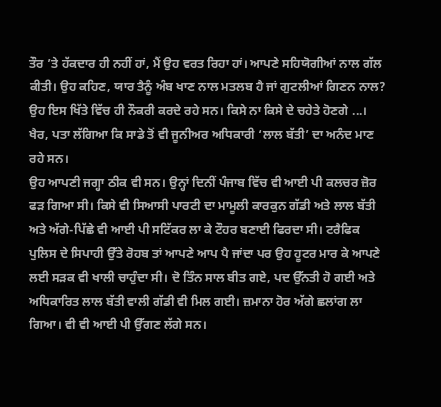ਤੌਰ ’ਤੇ ਹੱਕਦਾਰ ਹੀ ਨਹੀਂ ਹਾਂ, ਮੈਂ ਉਹ ਵਰਤ ਰਿਹਾ ਹਾਂ। ਆਪਣੇ ਸਹਿਯੋਗੀਆਂ ਨਾਲ ਗੱਲ ਕੀਤੀ। ਉਹ ਕਹਿਣ, ਯਾਰ ਤੈਨੂੰ ਅੰਬ ਖਾਣ ਨਾਲ ਮਤਲਬ ਹੈ ਜਾਂ ਗੁਟਲੀਆਂ ਗਿਣਨ ਨਾਲ? ਉਹ ਇਸ ਖਿੱਤੇ ਵਿੱਚ ਹੀ ਨੌਕਰੀ ਕਰਦੇ ਰਹੇ ਸਨ। ਕਿਸੇ ਨਾ ਕਿਸੇ ਦੇ ਚਹੇਤੇ ਹੋਣਗੇ ...। ਖੈਰ, ਪਤਾ ਲੱਗਿਆ ਕਿ ਸਾਡੇ ਤੋਂ ਵੀ ਜੂਨੀਅਰ ਅਧਿਕਾਰੀ ‘ਲਾਲ ਬੱਤੀ’ ਦਾ ਅਨੰਦ ਮਾਣ ਰਹੇ ਸਨ।
ਉਹ ਆਪਣੀ ਜਗ੍ਹਾ ਠੀਕ ਵੀ ਸਨ। ਉਨ੍ਹਾਂ ਦਿਨੀਂ ਪੰਜਾਬ ਵਿੱਚ ਵੀ ਆਈ ਪੀ ਕਲਚਰ ਜ਼ੋਰ ਫੜ ਗਿਆ ਸੀ। ਕਿਸੇ ਵੀ ਸਿਆਸੀ ਪਾਰਟੀ ਦਾ ਮਾਮੂਲੀ ਕਾਰਕੁਨ ਗੱਡੀ ਅਤੇ ਲਾਲ ਬੱਤੀ ਅਤੇ ਅੱਗੇ-ਪਿੱਛੇ ਵੀ ਆਈ ਪੀ ਸਟਿੱਕਰ ਲਾ ਕੇ ਟੌਹਰ ਬਣਾਈ ਫਿਰਦਾ ਸੀ। ਟਰੈਫਿਕ ਪੁਲਿਸ ਦੇ ਸਿਪਾਹੀ ਉੱਤੇ ਰੋਹਬ ਤਾਂ ਆਪਣੇ ਆਪ ਪੈ ਜਾਂਦਾ ਪਰ ਉਹ ਹੂਟਰ ਮਾਰ ਕੇ ਆਪਣੇ ਲਈ ਸੜਕ ਵੀ ਖਾਲੀ ਚਾਹੁੰਦਾ ਸੀ। ਦੋ ਤਿੰਨ ਸਾਲ ਬੀਤ ਗਏ, ਪਦ ਉੱਨਤੀ ਹੋ ਗਈ ਅਤੇ ਅਧਿਕਾਰਿਤ ਲਾਲ ਬੱਤੀ ਵਾਲੀ ਗੱਡੀ ਵੀ ਮਿਲ ਗਈ। ਜ਼ਮਾਨਾ ਹੋਰ ਅੱਗੇ ਛਲਾਂਗ ਲਾ ਗਿਆ। ਵੀ ਵੀ ਆਈ ਪੀ ਉੱਗਣ ਲੱਗੇ ਸਨ।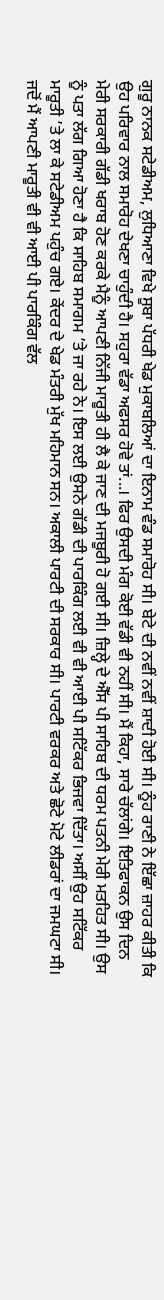ਗੁਰੂ ਨਾਨਕ ਸਟੇਡੀਅਮ, ਲੁਧਿਆਣਾ ਵਿਖੇ ਸੂਬਾ ਪੱਧਰੀ ਖੇਡ ਮੁਕਾਬਲਿਆਂ ਦਾ ਇਨਾਮ ਵੰਡ ਸਮਾਰੋਹ ਸੀ। ਬੇਟੇ ਦੀ ਨਵੀਂ ਨਵੀਂ ਸ਼ਾਦੀ ਹੋਈ ਸੀ। ਨੂੰਹ ਰਾਣੀ ਨੇ ਇੱਛਾ ਜ਼ਾਹਰ ਕੀਤੀ ਕਿ ਉਹ ਪਰਿਵਾਰ ਨਾਲ ਸਮਾਰੋਹ ਦੇਖਣਾ ਚਾਹੁੰਦੀ ਹੈ। ਸਹੁਰਾ ਵੱਡਾ ਅਫਸਰ ਹੋਵੇ ਤਾਂ...। ਫਿਰ ਉਸਦੀ ਮੰਗ ਕੋਈ ਵੱਡੀ ਵੀ ਨਹੀਂ ਸੀ। ਮੈਂ ਕਿਹਾ, ਸਾਰੇ ਚੱਲਾਂਗੇ। ਇਤਿਫਾਕਨ ਉਸ ਦਿਨ ਮੇਰੀ ਸਰਕਾਰੀ ਗੱਡੀ ਖਰਾਬ ਹੋਣ ਕਰਕੇ ਮੈਨੂੰ ਆਪਣੀ ਨਿੱਜੀ ਮਾਰੂਤੀ ਹੀ ਲੈ ਕੇ ਜਾਣ ਦੀ ਮਜਬੂਰੀ ਹੋ ਗਈ ਸੀ। ਜ਼ਿਲ੍ਹੇ ਦੇ ਐੱਸ ਪੀ ਸਾਹਿਬ ਦੀ ਧਰਮ ਪਤਨੀ ਮੇਰੀ ਮਤਹਿਤ ਸੀ। ਉਸ ਨੂੰ ਪਤਾ ਲੱਗ ਗਿਆ ਹੋਣਾ ਹੈ ਕਿ ਸਾਹਿਬ ਸਮਾਗਮ ’ਤੇ ਜਾ ਰਹੇ ਨੇ। ਇਸ ਲਈ ਉਸਨੇ ਗੱਡੀ ਦੀ ਪਾਰਕਿੰਗ ਲਈ ਵੀ ਵੀ ਆਈ ਪੀ ਸਟਿੱਕਰ ਭਿਜਵਾ ਦਿੱਤਾ। ਅਸੀਂ ਉਹ ਸਟਿੱਕਰ ਮਾਰੂਤੀ ’ਤੇ ਲਾ ਕੇ ਸਟੇਡੀਅਮ ਪਹੁੰਚ ਗਏ। ਕੇਂਦਰ ਦੇ ਖੇਡ ਮੰਤਰੀ ਮੁੱਖ ਮਹਿਮਾਨ ਸਨ। ਅਕਾਲੀ ਪਾਰਟੀ ਦੀ ਸਰਕਾਰ ਸੀ। ਪਾਰਟੀ ਵਰਕਰ ਅਤੇ ਛੋਟੇ ਮੋਟੇ ਲੀਡਰਾਂ ਦਾ ਜਮਘਟਾ ਸੀ। ਜਦੋਂ ਮੈਂ ਆਪਣੀ ਮਾਰੂਤੀ ਵੀ ਵੀ ਆਈ ਪੀ ਪਾਰਕਿੰਗ ਵੱਲ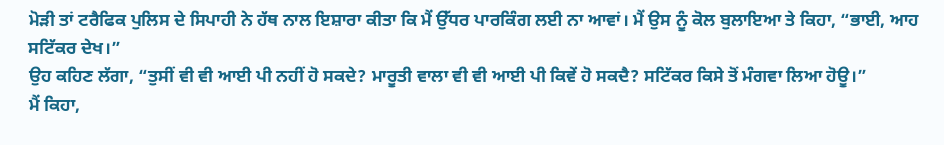ਮੋੜੀ ਤਾਂ ਟਰੈਫਿਕ ਪੁਲਿਸ ਦੇ ਸਿਪਾਹੀ ਨੇ ਹੱਥ ਨਾਲ ਇਸ਼ਾਰਾ ਕੀਤਾ ਕਿ ਮੈਂ ਉੱਧਰ ਪਾਰਕਿੰਗ ਲਈ ਨਾ ਆਵਾਂ। ਮੈਂ ਉਸ ਨੂੰ ਕੋਲ ਬੁਲਾਇਆ ਤੇ ਕਿਹਾ, “ਭਾਈ, ਆਹ ਸਟਿੱਕਰ ਦੇਖ।”
ਉਹ ਕਹਿਣ ਲੱਗਾ, “ਤੁਸੀਂ ਵੀ ਵੀ ਆਈ ਪੀ ਨਹੀਂ ਹੋ ਸਕਦੇ? ਮਾਰੂਤੀ ਵਾਲਾ ਵੀ ਵੀ ਆਈ ਪੀ ਕਿਵੇਂ ਹੋ ਸਕਦੈ? ਸਟਿੱਕਰ ਕਿਸੇ ਤੋਂ ਮੰਗਵਾ ਲਿਆ ਹੋਊ।”
ਮੈਂ ਕਿਹਾ,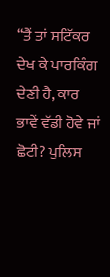“ਤੈਂ ਤਾਂ ਸਟਿੱਕਰ ਦੇਖ ਕੇ ਪਾਰਕਿੰਗ ਦੇਣੀ ਹੈ, ਕਾਰ ਭਾਵੇਂ ਵੱਡੀ ਹੋਵੇ ਜਾਂ ਛੋਟੀ? ਪੁਲਿਸ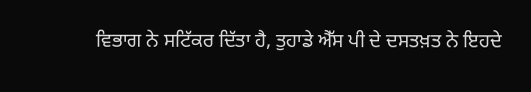ਵਿਭਾਗ ਨੇ ਸਟਿੱਕਰ ਦਿੱਤਾ ਹੈ, ਤੁਹਾਡੇ ਐੱਸ ਪੀ ਦੇ ਦਸਤਖ਼ਤ ਨੇ ਇਹਦੇ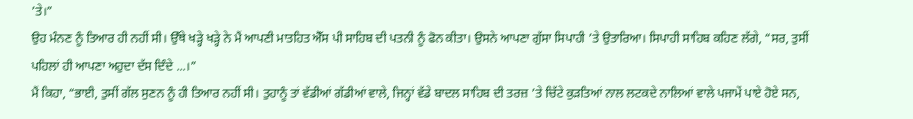’ਤੇ।”
ਉਹ ਮੰਨਣ ਨੂੰ ਤਿਆਰ ਹੀ ਨਹੀਂ ਸੀ। ਉੱਥੇ ਖੜ੍ਹੇ ਖੜ੍ਹੇ ਨੇ ਮੈਂ ਆਪਣੀ ਮਾਤਹਿਤ ਐੱਸ ਪੀ ਸਾਹਿਬ ਦੀ ਪਤਨੀ ਨੂੰ ਫੋਨ ਕੀਤਾ। ਉਸਨੇ ਆਪਣਾ ਗੁੱਸਾ ਸਿਪਾਹੀ ’ਤੇ ਉਤਾਰਿਆ। ਸਿਪਾਹੀ ਸਾਹਿਬ ਕਹਿਣ ਲੱਗੇ, “ਸਰ, ਤੁਸੀਂ ਪਹਿਲਾਂ ਹੀ ਆਪਣਾ ਅਹੁਦਾ ਦੱਸ ਦਿੰਦੇ ...।”
ਮੈਂ ਕਿਹਾ, “ਭਾਈ, ਤੁਸੀਂ ਗੱਲ ਸੁਣਨ ਨੂੰ ਹੀ ਤਿਆਰ ਨਹੀਂ ਸੀ। ਤੁਹਾਨੂੰ ਤਾਂ ਵੱਡੀਆਂ ਗੱਡੀਆਂ ਵਾਲੇ, ਜਿਨ੍ਹਾਂ ਵੱਡੇ ਬਾਦਲ ਸਾਹਿਬ ਦੀ ਤਰਜ਼ ’ਤੇ ਚਿੱਟੇ ਕੁੜਤਿਆਂ ਨਾਲ ਲਟਕਦੇ ਨਾਲਿਆਂ ਵਾਲੇ ਪਜਾਮੇਂ ਪਾਏ ਹੋਏ ਸਨ,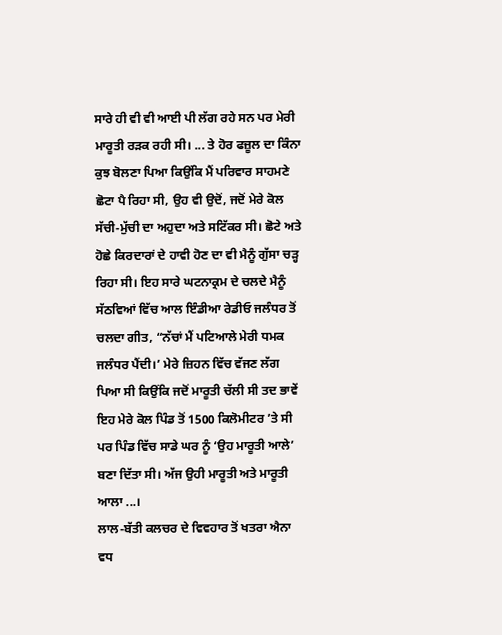ਸਾਰੇ ਹੀ ਵੀ ਵੀ ਆਈ ਪੀ ਲੱਗ ਰਹੇ ਸਨ ਪਰ ਮੇਰੀ ਮਾਰੂਤੀ ਰੜਕ ਰਹੀ ਸੀ। ... ਤੇ ਹੋਰ ਫਜ਼ੂਲ ਦਾ ਕਿੰਨਾ ਕੁਝ ਬੋਲਣਾ ਪਿਆ ਕਿਉਂਕਿ ਮੈਂ ਪਰਿਵਾਰ ਸਾਹਮਣੇ ਛੋਟਾ ਪੈ ਰਿਹਾ ਸੀ, ਉਹ ਵੀ ਉਦੋਂ, ਜਦੋਂ ਮੇਰੇ ਕੋਲ ਸੱਚੀ-ਮੁੱਚੀ ਦਾ ਅਹੁਦਾ ਅਤੇ ਸਟਿੱਕਰ ਸੀ। ਛੋਟੇ ਅਤੇ ਹੋਛੇ ਕਿਰਦਾਰਾਂ ਦੇ ਹਾਵੀ ਹੋਣ ਦਾ ਵੀ ਮੈਨੂੰ ਗੁੱਸਾ ਚੜ੍ਹ ਰਿਹਾ ਸੀ। ਇਹ ਸਾਰੇ ਘਟਨਾਕ੍ਰਮ ਦੇ ਚਲਦੇ ਮੈਨੂੰ ਸੱਠਵਿਆਂ ਵਿੱਚ ਆਲ ਇੰਡੀਆ ਰੇਡੀਓ ਜਲੰਧਰ ਤੋਂ ਚਲਦਾ ਗੀਤ, “ਨੱਚਾਂ ਮੈਂ ਪਟਿਆਲੇ ਮੇਰੀ ਧਮਕ ਜਲੰਧਰ ਪੈਂਦੀ।’ ਮੇਰੇ ਜ਼ਿਹਨ ਵਿੱਚ ਵੱਜਣ ਲੱਗ ਪਿਆ ਸੀ ਕਿਉਂਕਿ ਜਦੋਂ ਮਾਰੂਤੀ ਚੱਲੀ ਸੀ ਤਦ ਭਾਵੇਂ ਇਹ ਮੇਰੇ ਕੋਲ ਪਿੰਡ ਤੋਂ 1500 ਕਿਲੋਮੀਟਰ ’ਤੇ ਸੀ ਪਰ ਪਿੰਡ ਵਿੱਚ ਸਾਡੇ ਘਰ ਨੂੰ ‘ਉਹ ਮਾਰੂਤੀ ਆਲੇ’ ਬਣਾ ਦਿੱਤਾ ਸੀ। ਅੱਜ ਉਹੀ ਮਾਰੂਤੀ ਅਤੇ ਮਾਰੂਤੀ ਆਲਾ ...।
ਲਾਲ-ਬੱਤੀ ਕਲਚਰ ਦੇ ਵਿਵਹਾਰ ਤੋਂ ਖਤਰਾ ਐਨਾ ਵਧ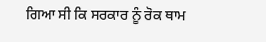ਗਿਆ ਸੀ ਕਿ ਸਰਕਾਰ ਨੂੰ ਰੋਕ ਥਾਮ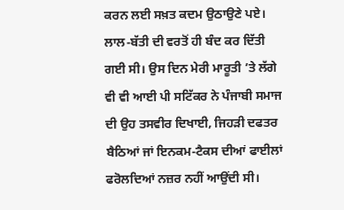ਕਰਨ ਲਈ ਸਖ਼ਤ ਕਦਮ ਉਠਾਉਣੇ ਪਏ। ਲਾਲ-ਬੱਤੀ ਦੀ ਵਰਤੋਂ ਹੀ ਬੰਦ ਕਰ ਦਿੱਤੀ ਗਈ ਸੀ। ਉਸ ਦਿਨ ਮੇਰੀ ਮਾਰੂਤੀ ’ਤੇ ਲੱਗੇ ਵੀ ਵੀ ਆਈ ਪੀ ਸਟਿੱਕਰ ਨੇ ਪੰਜਾਬੀ ਸਮਾਜ ਦੀ ਉਹ ਤਸਵੀਰ ਦਿਖਾਈ, ਜਿਹੜੀ ਦਫਤਰ ਬੈਠਿਆਂ ਜਾਂ ਇਨਕਮ-ਟੈਕਸ ਦੀਆਂ ਫਾਈਲਾਂ ਫਰੋਲਦਿਆਂ ਨਜ਼ਰ ਨਹੀਂ ਆਉਂਦੀ ਸੀ।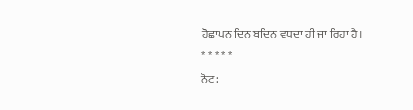ਹੋਛਾਪਨ ਦਿਨ ਬਦਿਨ ਵਧਦਾ ਹੀ ਜਾ ਰਿਹਾ ਹੈ।
* * * * *
ਨੋਟ: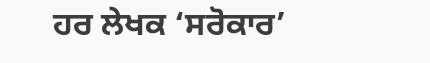ਹਰ ਲੇਖਕ ‘ਸਰੋਕਾਰ’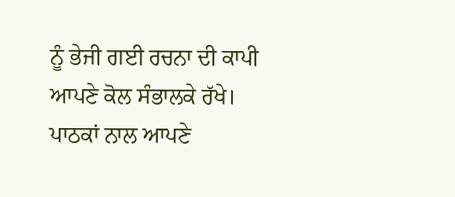ਨੂੰ ਭੇਜੀ ਗਈ ਰਚਨਾ ਦੀ ਕਾਪੀ ਆਪਣੇ ਕੋਲ ਸੰਭਾਲਕੇ ਰੱਖੇ।
ਪਾਠਕਾਂ ਨਾਲ ਆਪਣੇ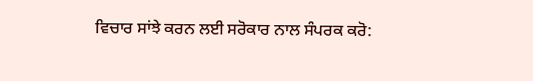ਵਿਚਾਰ ਸਾਂਝੇ ਕਰਨ ਲਈ ਸਰੋਕਾਰ ਨਾਲ ਸੰਪਰਕ ਕਰੋ: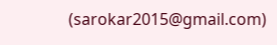(sarokar2015@gmail.com)